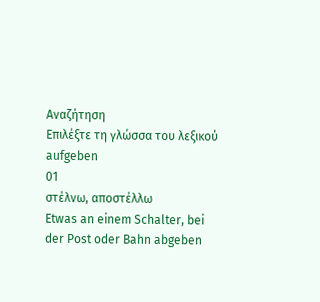Αναζήτηση
Επιλέξτε τη γλώσσα του λεξικού
aufgeben
01
στέλνω, αποστέλλω
Etwas an einem Schalter, bei der Post oder Bahn abgeben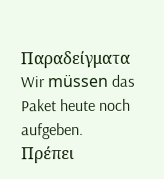Παραδείγματα
Wir müssen das Paket heute noch aufgeben.
Πρέπει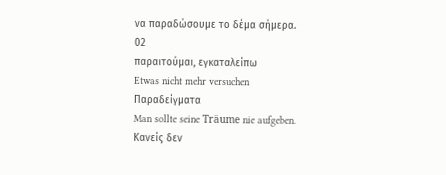να παραδώσουμε το δέμα σήμερα.
02
παραιτούμαι, εγκαταλείπω
Etwas nicht mehr versuchen
Παραδείγματα
Man sollte seine Träume nie aufgeben.
Κανείς δεν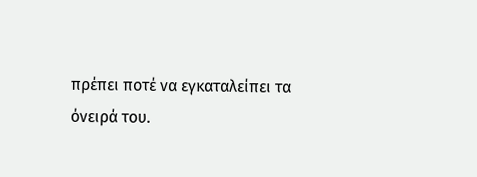πρέπει ποτέ να εγκαταλείπει τα όνειρά του.